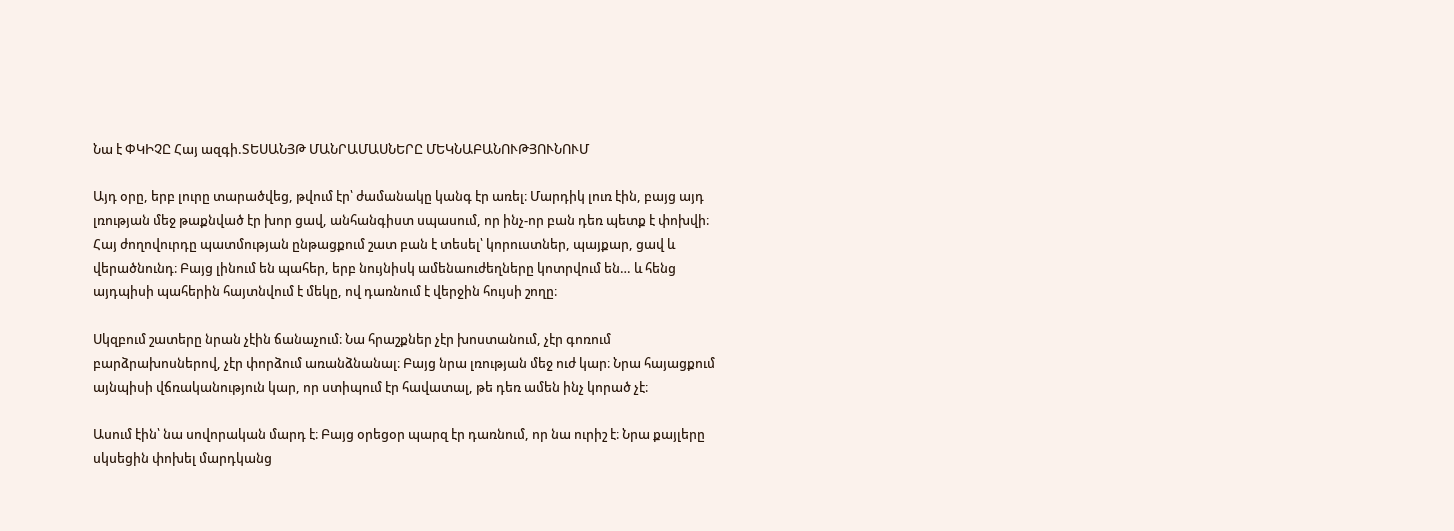Նա է ՓԿԻՉԸ Հայ ազգի.ՏԵՍԱՆՅԹ ՄԱՆՐԱՄԱՍՆԵՐԸ ՄԵԿՆԱԲԱՆՈՒԹՅՈՒՆՈՒՄ

Այդ օրը, երբ լուրը տարածվեց, թվում էր՝ ժամանակը կանգ էր առել։ Մարդիկ լուռ էին, բայց այդ լռության մեջ թաքնված էր խոր ցավ, անհանգիստ սպասում, որ ինչ-որ բան դեռ պետք է փոխվի։ Հայ ժողովուրդը պատմության ընթացքում շատ բան է տեսել՝ կորուստներ, պայքար, ցավ և վերածնունդ։ Բայց լինում են պահեր, երբ նույնիսկ ամենաուժեղները կոտրվում են… և հենց այդպիսի պահերին հայտնվում է մեկը, ով դառնում է վերջին հույսի շողը։

Սկզբում շատերը նրան չէին ճանաչում։ Նա հրաշքներ չէր խոստանում, չէր գոռում բարձրախոսներով, չէր փորձում առանձնանալ։ Բայց նրա լռության մեջ ուժ կար։ Նրա հայացքում այնպիսի վճռականություն կար, որ ստիպում էր հավատալ, թե դեռ ամեն ինչ կորած չէ։

Ասում էին՝ նա սովորական մարդ է։ Բայց օրեցօր պարզ էր դառնում, որ նա ուրիշ է։ Նրա քայլերը սկսեցին փոխել մարդկանց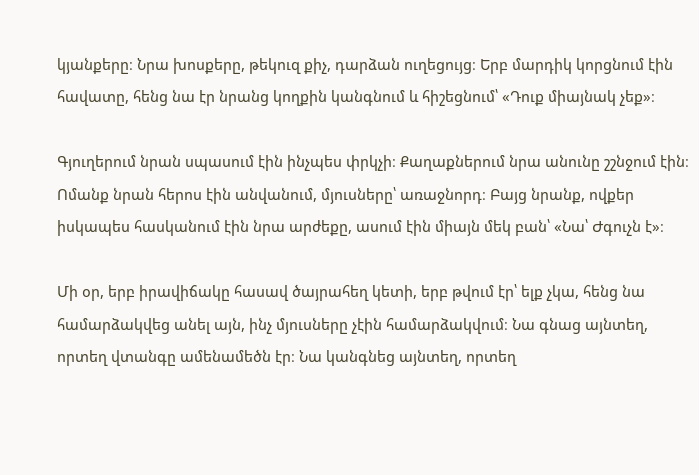կյանքերը։ Նրա խոսքերը, թեկուզ քիչ, դարձան ուղեցույց։ Երբ մարդիկ կորցնում էին հավատը, հենց նա էր նրանց կողքին կանգնում և հիշեցնում՝ «Դուք միայնակ չեք»։

Գյուղերում նրան սպասում էին ինչպես փրկչի։ Քաղաքներում նրա անունը շշնջում էին։ Ոմանք նրան հերոս էին անվանում, մյուսները՝ առաջնորդ։ Բայց նրանք, ովքեր իսկապես հասկանում էին նրա արժեքը, ասում էին միայն մեկ բան՝ «Նա՝ Ժգուչն է»։

Մի օր, երբ իրավիճակը հասավ ծայրահեղ կետի, երբ թվում էր՝ ելք չկա, հենց նա համարձակվեց անել այն, ինչ մյուսները չէին համարձակվում։ Նա գնաց այնտեղ, որտեղ վտանգը ամենամեծն էր։ Նա կանգնեց այնտեղ, որտեղ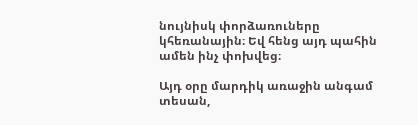նույնիսկ փորձառուները կհեռանային։ Եվ հենց այդ պահին ամեն ինչ փոխվեց։

Այդ օրը մարդիկ առաջին անգամ տեսան,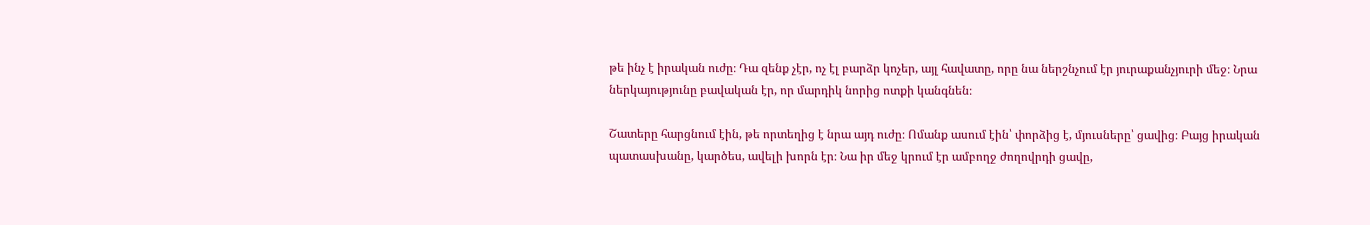թե ինչ է իրական ուժը։ Դա զենք չէր, ոչ էլ բարձր կոչեր, այլ հավատը, որը նա ներշնչում էր յուրաքանչյուրի մեջ։ Նրա ներկայությունը բավական էր, որ մարդիկ նորից ոտքի կանգնեն։

Շատերը հարցնում էին, թե որտեղից է նրա այդ ուժը։ Ոմանք ասում էին՝ փորձից է, մյուսները՝ ցավից։ Բայց իրական պատասխանը, կարծես, ավելի խորն էր։ Նա իր մեջ կրում էր ամբողջ ժողովրդի ցավը,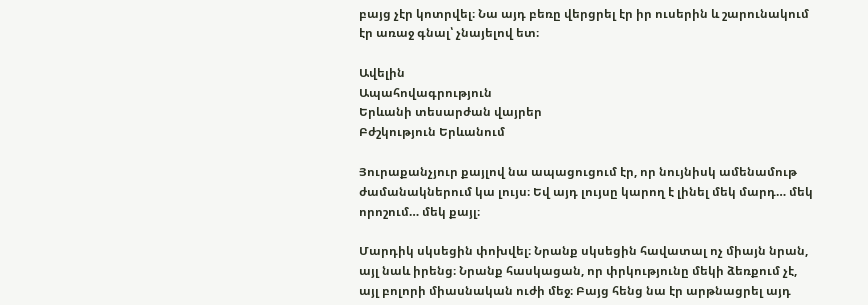բայց չէր կոտրվել։ Նա այդ բեռը վերցրել էր իր ուսերին և շարունակում էր առաջ գնալ՝ չնայելով ետ։

Ավելին
Ապահովագրություն
Երևանի տեսարժան վայրեր
Բժշկություն Երևանում

Յուրաքանչյուր քայլով նա ապացուցում էր, որ նույնիսկ ամենամութ ժամանակներում կա լույս։ Եվ այդ լույսը կարող է լինել մեկ մարդ… մեկ որոշում… մեկ քայլ։

Մարդիկ սկսեցին փոխվել։ Նրանք սկսեցին հավատալ ոչ միայն նրան, այլ նաև իրենց։ Նրանք հասկացան, որ փրկությունը մեկի ձեռքում չէ, այլ բոլորի միասնական ուժի մեջ։ Բայց հենց նա էր արթնացրել այդ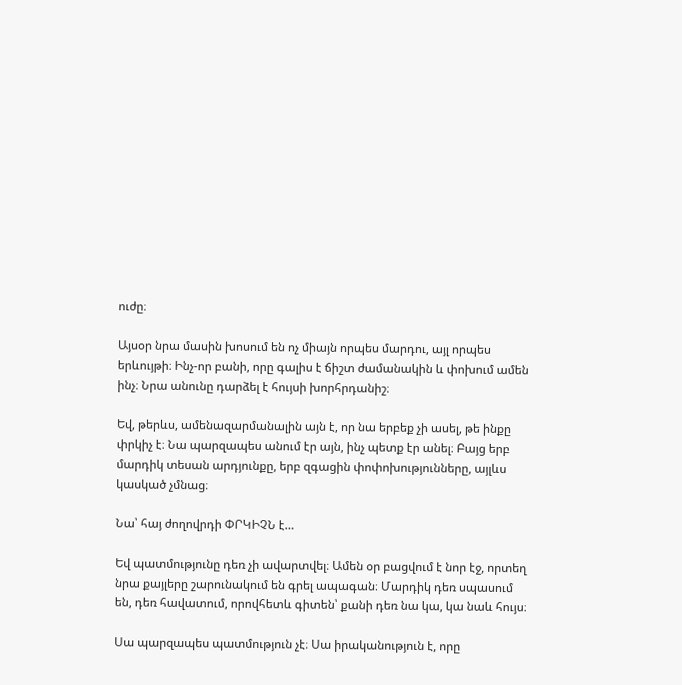ուժը։

Այսօր նրա մասին խոսում են ոչ միայն որպես մարդու, այլ որպես երևույթի։ Ինչ-որ բանի, որը գալիս է ճիշտ ժամանակին և փոխում ամեն ինչ։ Նրա անունը դարձել է հույսի խորհրդանիշ։

Եվ, թերևս, ամենազարմանալին այն է, որ նա երբեք չի ասել, թե ինքը փրկիչ է։ Նա պարզապես անում էր այն, ինչ պետք էր անել։ Բայց երբ մարդիկ տեսան արդյունքը, երբ զգացին փոփոխությունները, այլևս կասկած չմնաց։

Նա՝ հայ ժողովրդի ՓՐԿԻՉՆ է…

Եվ պատմությունը դեռ չի ավարտվել։ Ամեն օր բացվում է նոր էջ, որտեղ նրա քայլերը շարունակում են գրել ապագան։ Մարդիկ դեռ սպասում են, դեռ հավատում, որովհետև գիտեն՝ քանի դեռ նա կա, կա նաև հույս։

Սա պարզապես պատմություն չէ։ Սա իրականություն է, որը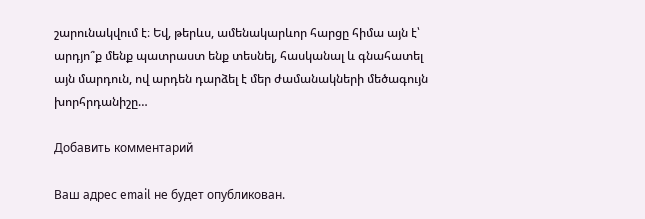շարունակվում է։ Եվ, թերևս, ամենակարևոր հարցը հիմա այն է՝ արդյո՞ք մենք պատրաստ ենք տեսնել, հասկանալ և գնահատել այն մարդուն, ով արդեն դարձել է մեր ժամանակների մեծագույն խորհրդանիշը…

Добавить комментарий

Ваш адрес email не будет опубликован.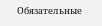Обязательные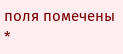поля помечены *